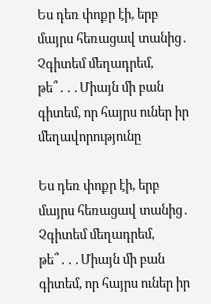Ես դեռ փոքր էի, երբ մայրս հեռացավ տանից․ Չգիտեմ մեղադրեմ, թե՞․․․Միայն մի բան գիտեմ, որ հայրս ուներ իր մեղավորությունը

Ես դեռ փոքր էի, երբ մայրս հեռացավ տանից․ Չգիտեմ մեղադրեմ, թե՞․․․Միայն մի բան գիտեմ, որ հայրս ուներ իր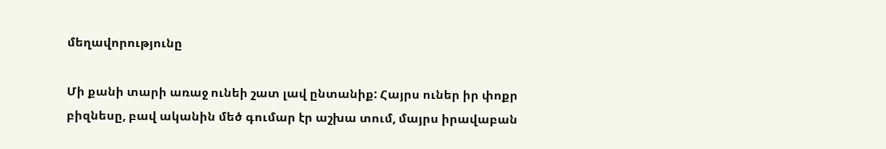մեղավորությունը

Մի քանի տարի առաջ ունեի շատ լավ ընտանիք: Հայրս ուներ իր փոքր բիզնեսը, բավ ականին մեծ գումար էր աշխա տում, մայրս իրավաբան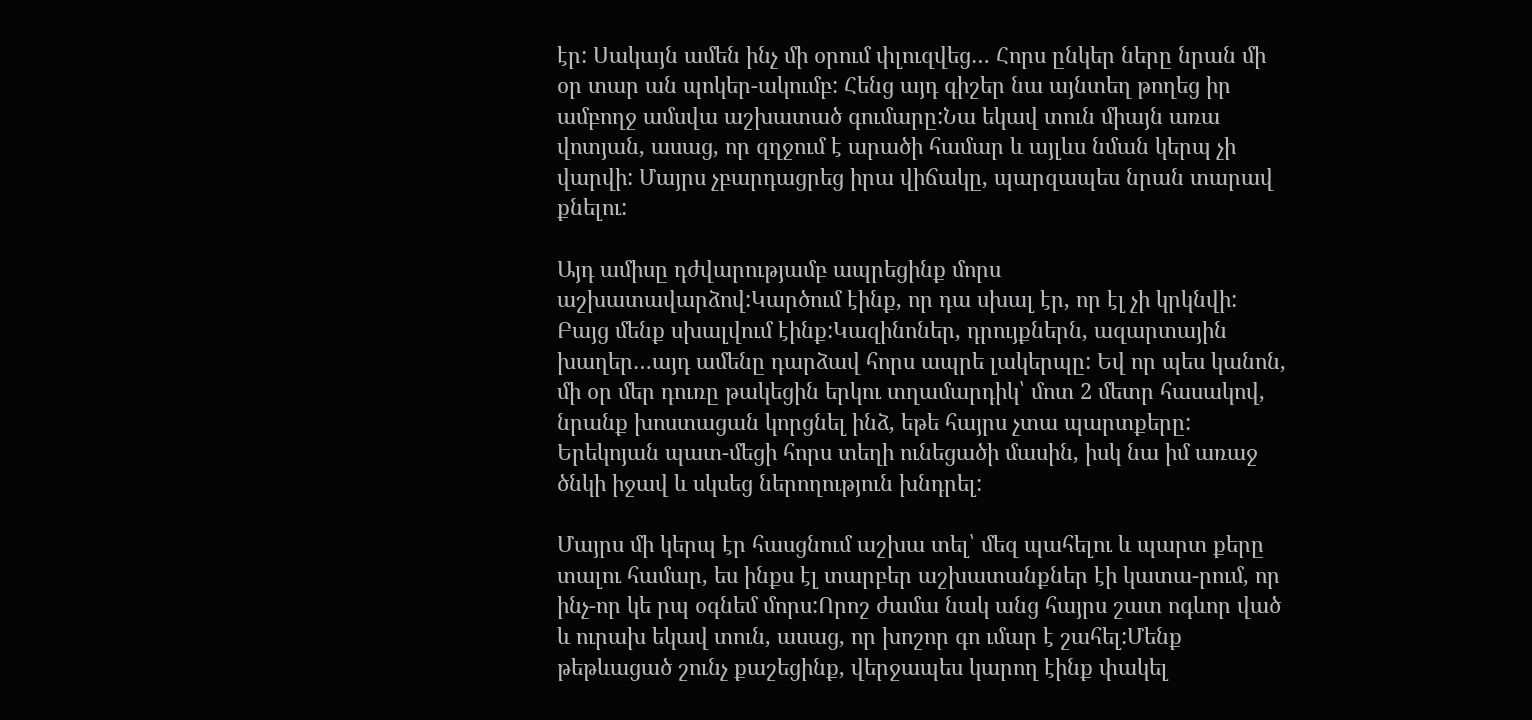էր: Սակայն ամեն ինչ մի օրում փլուզվեց… Հորս ընկեր ները նրան մի օր տար ան պոկեր-ակումբ: Հենց այդ գիշեր նա այնտեղ թողեց իր ամբողջ ամսվա աշխատած գումարը:Նա եկավ տուն միայն առա վոտյան, ասաց, որ զղջում է արածի համար և այլևս նման կերպ չի վարվի: Մայրս չբարդացրեց իրա վիճակը, պարզապես նրան տարավ քնելու:

Այդ ամիսը դժվարությամբ ապրեցինք մորս աշխատավարձով:Կարծում էինք, որ դա սխալ էր, որ էլ չի կրկնվի: Բայց մենք սխալվում էինք:Կազինոներ, դրույքներն, ազարտային խաղեր…այդ ամենը դարձավ հորս ապրե լակերպը: Եվ որ պես կանոն, մի օր մեր դուռը թակեցին երկու տղամարդիկ՝ մոտ 2 մետր հասակով, նրանք խոստացան կորցնել ինձ, եթե հայրս չտա պարտքերը: Երեկոյան պատ-մեցի հորս տեղի ունեցածի մասին, իսկ նա իմ առաջ ծնկի իջավ և սկսեց ներողություն խնդրել:

Մայրս մի կերպ էր հասցնում աշխա տել՝ մեզ պահելու և պարտ քերը տալու համար, ես ինքս էլ տարբեր աշխատանքներ էի կատա-րում, որ ինչ-որ կե րպ օգնեմ մորս:Որոշ ժամա նակ անց հայրս շատ ոգևոր ված և ուրախ եկավ տուն, ասաց, որ խոշոր գո ւմար է շահել:Մենք թեթևացած շունչ քաշեցինք, վերջապես կարող էինք փակել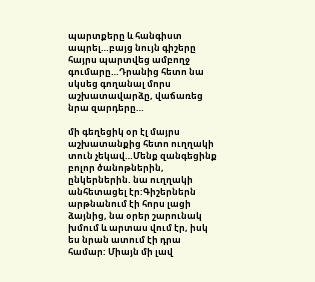պարտքերը և հանգիստ ապրել…բայց նույն գիշերը հայրս պարտվեց ամբողջ գումարը…Դրանից հետո նա սկսեց գողանալ մորս աշխատավարձը, վաճառեց նրա զարդերը…

մի գեղեցիկ օր էլ մայրս աշխատանքից հետո ուղղակի տուն չեկավ…Մենք զանգեցինք բոլոր ծանոթներին, ընկերներին. նա ուղղակի անհետացել էր:Գիշերներն արթնանում էի հորս լացի ձայնից, նա օրեր շարունակ խմում և արտաս վում էր, իսկ ես նրան ատում էի դրա համար: Միայն մի լավ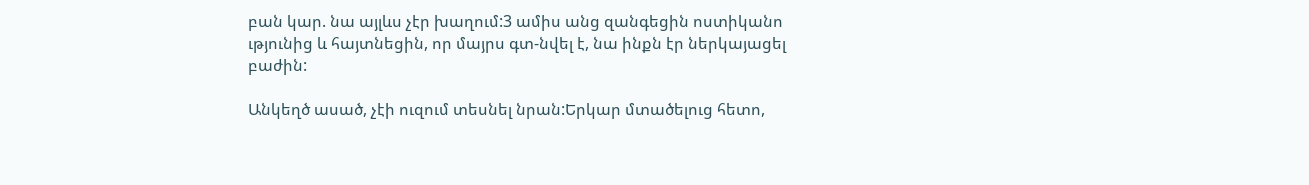բան կար. նա այլևս չէր խաղում:3 ամիս անց զանգեցին ոստիկանո ւթյունից և հայտնեցին, որ մայրս գտ-նվել է, նա ինքն էր ներկայացել բաժին:

Անկեղծ ասած, չէի ուզում տեսնել նրան:Երկար մտածելուց հետո,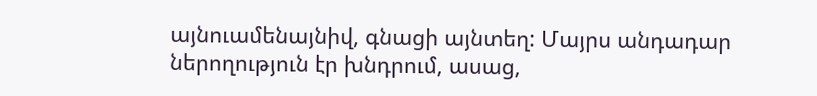այնուամենայնիվ, գնացի այնտեղ: Մայրս անդադար ներողություն էր խնդրում, ասաց,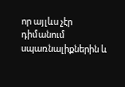որ այլևս չէր դիմանում սպառնալիքներին և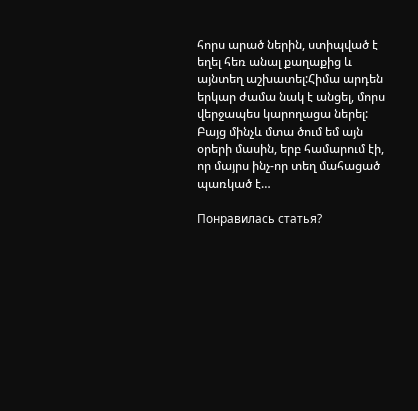հորս արած ներին, ստիպված է եղել հեռ անալ քաղաքից և այնտեղ աշխատել:Հիմա արդեն երկար ժամա նակ է անցել, մորս վերջապես կարողացա ներել: Բայց մինչև մտա ծում եմ այն օրերի մասին, երբ համարում էի, որ մայրս ինչ-որ տեղ մահացած պառկած է…

Понравилась статья?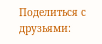Поделиться с друзьями: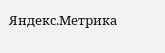Яндекс.Метрика